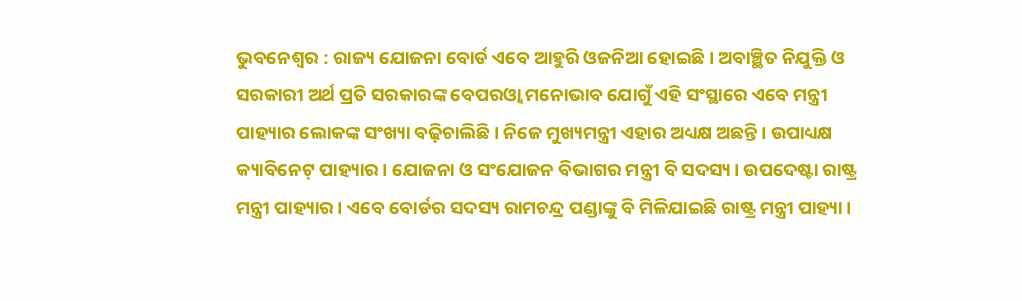ଭୁବନେଶ୍ୱର : ରାଜ୍ୟ ଯୋଜନା ବୋର୍ଡ ଏବେ ଆହୁରି ଓଜନିଆ ହୋଇଛି। ଅବାଞ୍ଛିତ ନିଯୁକ୍ତି ଓ ସରକାରୀ ଅର୍ଥ ପ୍ରତି ସରକାରଙ୍କ ବେପରଓ୍ଵା ମନୋଭାବ ଯୋଗୁଁ ଏହି ସଂସ୍ଥାରେ ଏବେ ମନ୍ତ୍ରୀ ପାହ୍ୟାର ଲୋକଙ୍କ ସଂଖ୍ୟା ବଢ଼ିଚାଲିଛି। ନିଜେ ମୁଖ୍ୟମନ୍ତ୍ରୀ ଏହାର ଅଧ୍ୟକ୍ଷ ଅଛନ୍ତି। ଉପାଧ୍ୟକ୍ଷ କ୍ୟାବିନେଟ୍ ପାହ୍ୟାର। ଯୋଜନା ଓ ସଂଯୋଜନ ବିଭାଗର ମନ୍ତ୍ରୀ ବି ସଦସ୍ୟ। ଉପଦେଷ୍ଟା ରାଷ୍ଟ୍ର ମନ୍ତ୍ରୀ ପାହ୍ୟାର। ଏବେ ବୋର୍ଡର ସଦସ୍ୟ ରାମଚନ୍ଦ୍ର ପଣ୍ଡାଙ୍କୁ ବି ମିଳିଯାଇଛି ରାଷ୍ଟ୍ର ମନ୍ତ୍ରୀ ପାହ୍ୟା।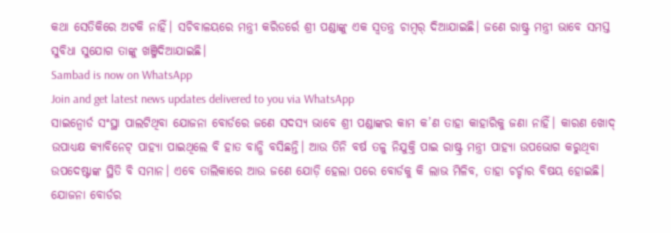କଥା ସେତିକିରେ ଅଟକି ନାହିଁ। ସଚିବାଳୟରେ ମନ୍ତ୍ରୀ କରିଡର୍ରେ ଶ୍ରୀ ପଣ୍ଡାଙ୍କୁ ଏକ ସ୍ୱତନ୍ତ୍ର ଚାମ୍ବର୍ ଦିଆଯାଇଛି। ଜଣେ ରାଷ୍ଟ୍ର ମନ୍ତ୍ରୀ ଭାବେ ସମସ୍ତ ସୁବିଧା ସୁଯୋଗ ତାଙ୍କୁ ଖଞ୍ଜିଦିଆଯାଇଛି।
Sambad is now on WhatsApp
Join and get latest news updates delivered to you via WhatsApp
ସାଇନ୍ବୋର୍ଡ ସଂସ୍ଥା ପାଲଟିଥିବା ଯୋଜନା ବୋର୍ଡରେ ଜଣେ ସଦସ୍ୟ ଭାବେ ଶ୍ରୀ ପଣ୍ଡାଙ୍କର କାମ କ’ଣ ତାହା କାହାରିକୁ ଜଣା ନାହିଁ। କାରଣ ଖୋଦ୍ ଉପାଧ୍ୟକ୍ଷ କ୍ୟାବିନେଟ୍ ପାହ୍ୟା ପାଇଥିଲେ ବି ହାତ ବାନ୍ଧି ବସିଛନ୍ତି। ଆଉ ତିନି ବର୍ଷ ତଳୁ ନିଯୁକ୍ତି ପାଇ ରାଷ୍ଟ୍ର ମନ୍ତ୍ରୀ ପାହ୍ୟା ଉପଭୋଗ କରୁଥିବା ଉପଦେଷ୍ଟାଙ୍କ ସ୍ଥିତି ବି ସମାନ। ଏବେ ତାଲିକାରେ ଆଉ ଜଣେ ଯୋଡ଼ି ହେଲା ପରେ ବୋର୍ଡକୁ କି ଲାଭ ମିଳିବ, ତାହା ଚର୍ଚ୍ଚାର ବିଷୟ ହୋଇଛି।
ଯୋଜନା ବୋର୍ଡର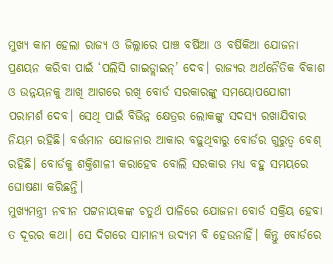ମୁଖ୍ୟ କାମ ହେଲା ରାଜ୍ୟ ଓ ଜିଲ୍ଲାରେ ପାଞ୍ଚ ବର୍ଷିଆ ଓ ବର୍ଷିକିଆ ଯୋଜନା ପ୍ରଣୟନ କରିବା ପାଇଁ ‘ପଲିସି ଗାଇଡ୍ଲାଇନ୍’ ଦେବ। ରାଜ୍ୟର ଅର୍ଥନୈତିକ ବିକାଶ ଓ ଉନ୍ନୟନକୁ ଆଖି ଆଗରେ ରଖି ବୋର୍ଡ ସରକାରଙ୍କୁ ସମୟୋପଯୋଗୀ ପରାମର୍ଶ ଦେବ। ସେଥି ପାଇଁ ବିଭିନ୍ନ କ୍ଷେତ୍ରର ଲୋକଙ୍କୁ ସଦସ୍ୟ ରଖାଯିବାର ନିୟମ ରହିଛି। ବର୍ତ୍ତମାନ ଯୋଜନାର ଆକାର ବଢ଼ୁଥିବାରୁ ବୋର୍ଡର ଗୁରୁତ୍ୱ ବେଶ୍ ରହିଛି। ବୋର୍ଡକୁ ଶକ୍ତିଶାଳୀ କରାହେବ ବୋଲି ସରକାର ମଧ୍ୟ ବହୁ ସମୟରେ ଘୋଷଣା କରିଛନ୍ତି।
ମୁଖ୍ୟମନ୍ତ୍ରୀ ନବୀନ ପଟ୍ଟନାୟକଙ୍କ ଚତୁର୍ଥ ପାଳିରେ ଯୋଜନା ବୋର୍ଡ ସକ୍ରିୟ ହେବା ତ ଦୂରର କଥା। ସେ ଦିଗରେ ସାମାନ୍ୟ ଉଦ୍ୟମ ବି ହେଉନାହିଁ। କିନ୍ତୁ ବୋର୍ଡରେ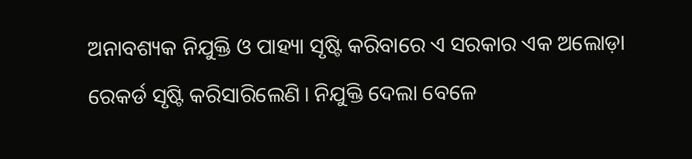ଅନାବଶ୍ୟକ ନିଯୁକ୍ତି ଓ ପାହ୍ୟା ସୃଷ୍ଟି କରିବାରେ ଏ ସରକାର ଏକ ଅଲୋଡ଼ା ରେକର୍ଡ ସୃଷ୍ଟି କରିସାରିଲେଣି। ନିଯୁକ୍ତି ଦେଲା ବେଳେ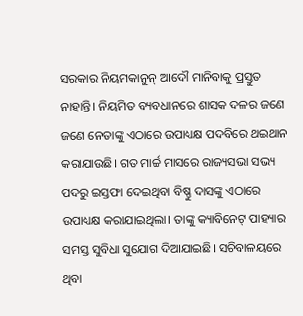ସରକାର ନିୟମକାନୁନ୍ ଆଦୌ ମାନିବାକୁ ପ୍ରସ୍ତୁତ ନାହାନ୍ତି। ନିୟମିତ ବ୍ୟବଧାନରେ ଶାସକ ଦଳର ଜଣେ ଜଣେ ନେତାଙ୍କୁ ଏଠାରେ ଉପାଧ୍ୟକ୍ଷ ପଦବିରେ ଥଇଥାନ କରାଯାଉଛି। ଗତ ମାର୍ଚ୍ଚ ମାସରେ ରାଜ୍ୟସଭା ସଭ୍ୟ ପଦରୁ ଇସ୍ତଫା ଦେଇଥିବା ବିଷ୍ଣୁ ଦାସଙ୍କୁ ଏଠାରେ ଉପାଧ୍ୟକ୍ଷ କରାଯାଇଥିଲା। ତାଙ୍କୁ କ୍ୟାବିନେଟ୍ ପାହ୍ୟାର ସମସ୍ତ ସୁବିଧା ସୁଯୋଗ ଦିଆଯାଇଛି। ସଚିବାଳୟରେ ଥିବା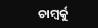ଚାମ୍ବର୍କୁ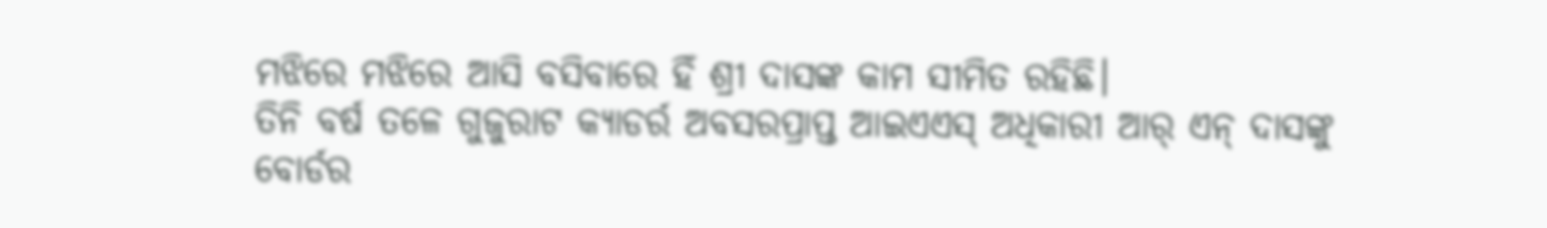ମଝିରେ ମଝିରେ ଆସି ବସିବାରେ ହିଁ ଶ୍ରୀ ଦାସଙ୍କ କାମ ସୀମିତ ରହିଛି।
ତିନି ବର୍ଷ ତଳେ ଗୁଜୁରାଟ କ୍ୟାଡର୍ର ଅବସରପ୍ରାପ୍ତ ଆଇଏଏସ୍ ଅଧିକାରୀ ଆର୍ ଏନ୍ ଦାସଙ୍କୁ ବୋର୍ଡର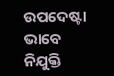ଉପଦେଷ୍ଟା ଭାବେ ନିଯୁକ୍ତି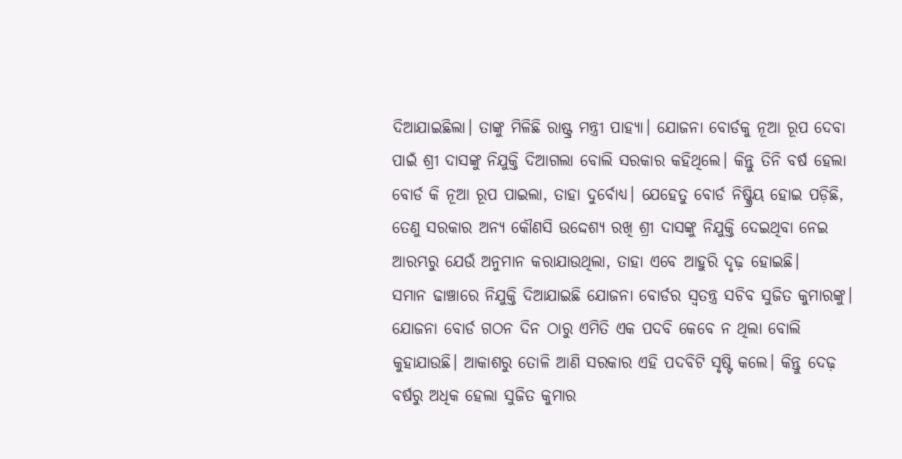ଦିଆଯାଇଛିଲା। ତାଙ୍କୁ ମିଳିଛି ରାଷ୍ଟ୍ର ମନ୍ତ୍ରୀ ପାହ୍ୟା। ଯୋଜନା ବୋର୍ଡକୁ ନୂଆ ରୂପ ଦେବା ପାଇଁ ଶ୍ରୀ ଦାସଙ୍କୁ ନିଯୁକ୍ତି ଦିଆଗଲା ବୋଲି ସରକାର କହିଥିଲେ। କିନ୍ତୁ ତିନି ବର୍ଷ ହେଲା ବୋର୍ଡ କି ନୂଆ ରୂପ ପାଇଲା, ତାହା ଦୁର୍ବୋଧ୍ୟ। ଯେହେତୁ ବୋର୍ଡ ନିଷ୍କ୍ରିୟ ହୋଇ ପଡ଼ିଛି, ତେଣୁ ସରକାର ଅନ୍ୟ କୌଣସି ଉଦ୍ଦେଶ୍ୟ ରଖି ଶ୍ରୀ ଦାସଙ୍କୁ ନିଯୁକ୍ତି ଦେଇଥିବା ନେଇ ଆରମ୍ଭରୁ ଯେଉଁ ଅନୁମାନ କରାଯାଉଥିଲା, ତାହା ଏବେ ଆହୁରି ଦୃଢ଼ ହୋଇଛି।
ସମାନ ଢାଞ୍ଚାରେ ନିଯୁକ୍ତି ଦିଆଯାଇଛି ଯୋଜନା ବୋର୍ଡର ସ୍ୱତନ୍ତ୍ର ସଚିବ ସୁଜିତ କୁମାରଙ୍କୁ। ଯୋଜନା ବୋର୍ଡ ଗଠନ ଦିନ ଠାରୁ ଏମିତି ଏକ ପଦବି କେବେ ନ ଥିଲା ବୋଲି କୁହାଯାଉଛି। ଆକାଶରୁ ତୋଳି ଆଣି ସରକାର ଏହି ପଦବିଟି ସୃଷ୍ଟି କଲେ। କିନ୍ତୁ ଦେଢ଼ ବର୍ଷରୁ ଅଧିକ ହେଲା ସୁଜିତ କୁମାର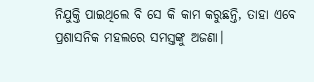ନିଯୁକ୍ତି ପାଇଥିଲେ ବି ସେ କି କାମ କରୁଛନ୍ତି, ତାହା ଏବେ ପ୍ରଶାସନିକ ମହଲରେ ସମସ୍ତଙ୍କୁ ଅଜଣା।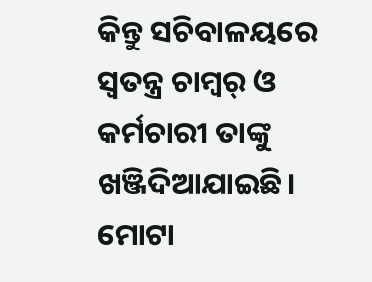କିନ୍ତୁ ସଚିବାଳୟରେ ସ୍ୱତନ୍ତ୍ର ଚାମ୍ବର୍ ଓ କର୍ମଚାରୀ ତାଙ୍କୁ ଖଞ୍ଜିଦିଆଯାଇଛି। ମୋଟା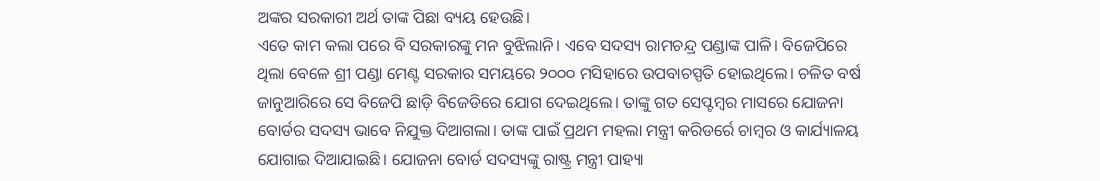ଅଙ୍କର ସରକାରୀ ଅର୍ଥ ତାଙ୍କ ପିଛା ବ୍ୟୟ ହେଉଛି।
ଏତେ କାମ କଲା ପରେ ବି ସରକାରଙ୍କୁ ମନ ବୁଝିଲାନି। ଏବେ ସଦସ୍ୟ ରାମଚନ୍ଦ୍ର ପଣ୍ଡାଙ୍କ ପାଳି। ବିଜେପିରେ ଥିଲା ବେଳେ ଶ୍ରୀ ପଣ୍ଡା ମେଣ୍ଟ ସରକାର ସମୟରେ ୨୦୦୦ ମସିହାରେ ଉପବାଚସ୍ପତି ହୋଇଥିଲେ। ଚଳିତ ବର୍ଷ ଜାନୁଆରିରେ ସେ ବିଜେପି ଛାଡ଼ି ବିଜେଡିରେ ଯୋଗ ଦେଇଥିଲେ। ତାଙ୍କୁ ଗତ ସେପ୍ଟମ୍ବର ମାସରେ ଯୋଜନା ବୋର୍ଡର ସଦସ୍ୟ ଭାବେ ନିଯୁକ୍ତ ଦିଆଗଲା। ତାଙ୍କ ପାଇଁ ପ୍ରଥମ ମହଲା ମନ୍ତ୍ରୀ କରିଡର୍ରେ ଚାମ୍ବର ଓ କାର୍ଯ୍ୟାଳୟ ଯୋଗାଇ ଦିଆଯାଇଛି। ଯୋଜନା ବୋର୍ଡ ସଦସ୍ୟଙ୍କୁ ରାଷ୍ଟ୍ର ମନ୍ତ୍ରୀ ପାହ୍ୟା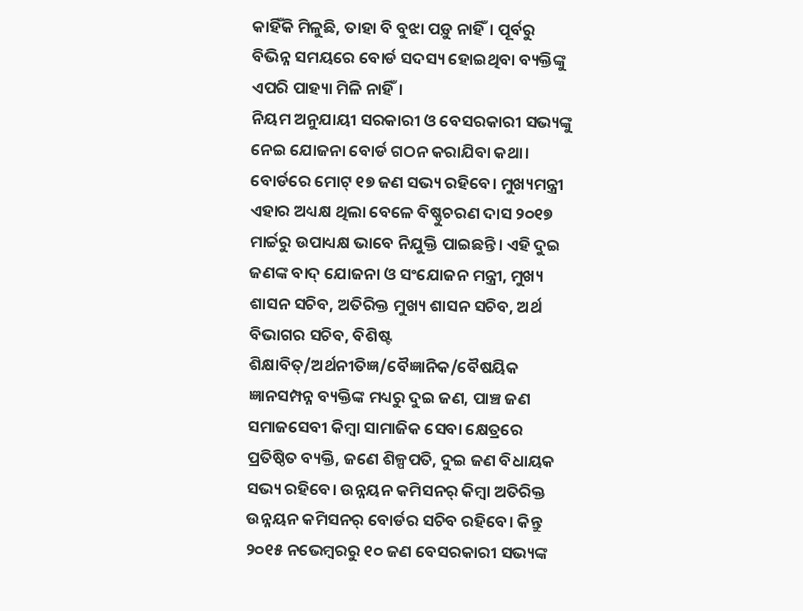କାହିଁକି ମିଳୁଛି, ତାହା ବି ବୁଝା ପଡ଼ୁ ନାହିଁ। ପୂର୍ବରୁ ବିଭିନ୍ନ ସମୟରେ ବୋର୍ଡ ସଦସ୍ୟ ହୋଇଥିବା ବ୍ୟକ୍ତିଙ୍କୁ ଏପରି ପାହ୍ୟା ମିଳି ନାହିଁ।
ନିୟମ ଅନୁଯାୟୀ ସରକାରୀ ଓ ବେସରକାରୀ ସଭ୍ୟଙ୍କୁ ନେଇ ଯୋଜନା ବୋର୍ଡ ଗଠନ କରାଯିବା କଥା। ବୋର୍ଡରେ ମୋଟ୍ ୧୭ ଜଣ ସଭ୍ୟ ରହିବେ। ମୁଖ୍ୟମନ୍ତ୍ରୀ ଏହାର ଅଧ୍ୟକ୍ଷ ଥିଲା ବେଳେ ବିଷ୍ଣୁଚରଣ ଦାସ ୨୦୧୭ ମାର୍ଚ୍ଚରୁ ଉପାଧ୍ୟକ୍ଷ ଭାବେ ନିଯୁକ୍ତି ପାଇଛନ୍ତି। ଏହି ଦୁଇ ଜଣଙ୍କ ବାଦ୍ ଯୋଜନା ଓ ସଂଯୋଜନ ମନ୍ତ୍ରୀ, ମୁଖ୍ୟ ଶାସନ ସଚିବ, ଅତିରିକ୍ତ ମୁଖ୍ୟ ଶାସନ ସଚିବ, ଅର୍ଥ ବିଭାଗର ସଚିବ, ବିଶିଷ୍ଟ ଶିକ୍ଷାବିତ୍/ଅର୍ଥନୀତିଜ୍ଞ/ବୈଜ୍ଞାନିକ/ବୈଷୟିକ ଜ୍ଞାନସମ୍ପନ୍ନ ବ୍ୟକ୍ତିଙ୍କ ମଧ୍ୟରୁ ଦୁଇ ଜଣ, ପାଞ୍ଚ ଜଣ ସମାଜସେବୀ କିମ୍ବା ସାମାଜିକ ସେବା କ୍ଷେତ୍ରରେ ପ୍ରତିଷ୍ଠିତ ବ୍ୟକ୍ତି, ଜଣେ ଶିଳ୍ପପତି, ଦୁଇ ଜଣ ବିଧାୟକ ସଭ୍ୟ ରହିବେ। ଉନ୍ନୟନ କମିସନର୍ କିମ୍ବା ଅତିରିକ୍ତ ଉନ୍ନୟନ କମିସନର୍ ବୋର୍ଡର ସଚିବ ରହିବେ। କିନ୍ତୁ ୨୦୧୫ ନଭେମ୍ବରରୁ ୧୦ ଜଣ ବେସରକାରୀ ସଭ୍ୟଙ୍କ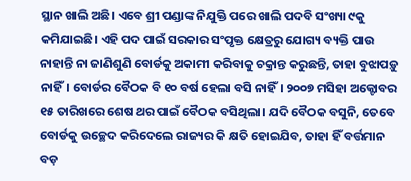ସ୍ଥାନ ଖାଲି ଅଛି। ଏବେ ଶ୍ରୀ ପଣ୍ଡାଙ୍କ ନିଯୁକ୍ତି ପରେ ଖାଲି ପଦବି ସଂଖ୍ୟା ୯କୁ କମିଯାଇଛି। ଏହି ପଦ ପାଇଁ ସରକାର ସଂପୃକ୍ତ କ୍ଷେତ୍ରରୁ ଯୋଗ୍ୟ ବ୍ୟକ୍ତି ପାଉ ନାହାନ୍ତି ନା ଜାଣିଶୁଣି ବୋର୍ଡକୁ ଅକାମୀ କରିବାକୁ ଚକ୍ରାନ୍ତ କରୁଛନ୍ତି, ତାହା ବୁଝାପଡ଼ୁ ନାହିଁ। ବୋର୍ଡର ବୈଠକ ବି ୧୦ ବର୍ଷ ହେଲା ବସି ନାହିଁ। ୨୦୦୭ ମସିହା ଅକ୍ଟୋବର ୧୫ ତାରିଖରେ ଶେଷ ଥର ପାଇଁ ବୈଠକ ବସିଥିଲା। ଯଦି ବୈଠକ ବସୁନି, ତେବେ ବୋର୍ଡକୁ ଉଚ୍ଛେଦ କରିଦେଲେ ରାଜ୍ୟର କି କ୍ଷତି ହୋଇଯିବ, ତାହା ହିଁ ବର୍ତ୍ତମାନ ବଡ଼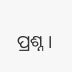ପ୍ରଶ୍ନ।